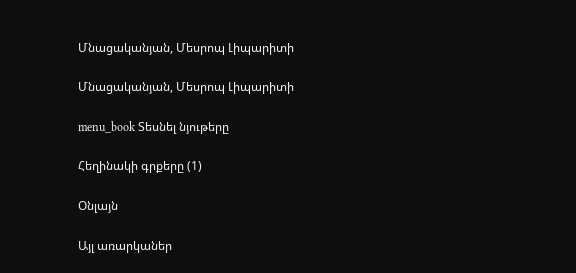Մնացականյան, Մեսրոպ Լիպարիտի

Մնացականյան, Մեսրոպ Լիպարիտի

menu_book Տեսնել նյութերը

Հեղինակի գրքերը (1)

Օնլայն

Այլ առարկաներ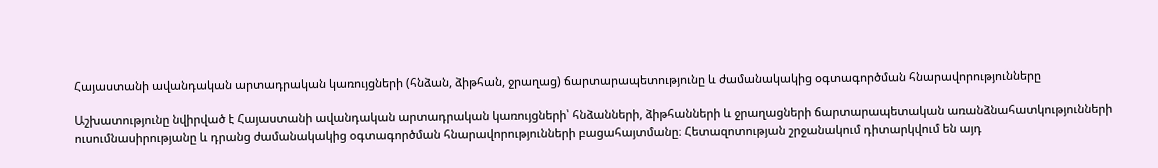Հայաստանի ավանդական արտադրական կառույցների (հնձան, ձիթհան, ջրաղաց) ճարտարապետությունը և ժամանակակից օգտագործման հնարավորությունները

Աշխատությունը նվիրված է Հայաստանի ավանդական արտադրական կառույցների՝ հնձանների, ձիթհանների և ջրաղացների ճարտարապետական առանձնահատկությունների ուսումնասիրությանը և դրանց ժամանակակից օգտագործման հնարավորությունների բացահայտմանը։ Հետազոտության շրջանակում դիտարկվում են այդ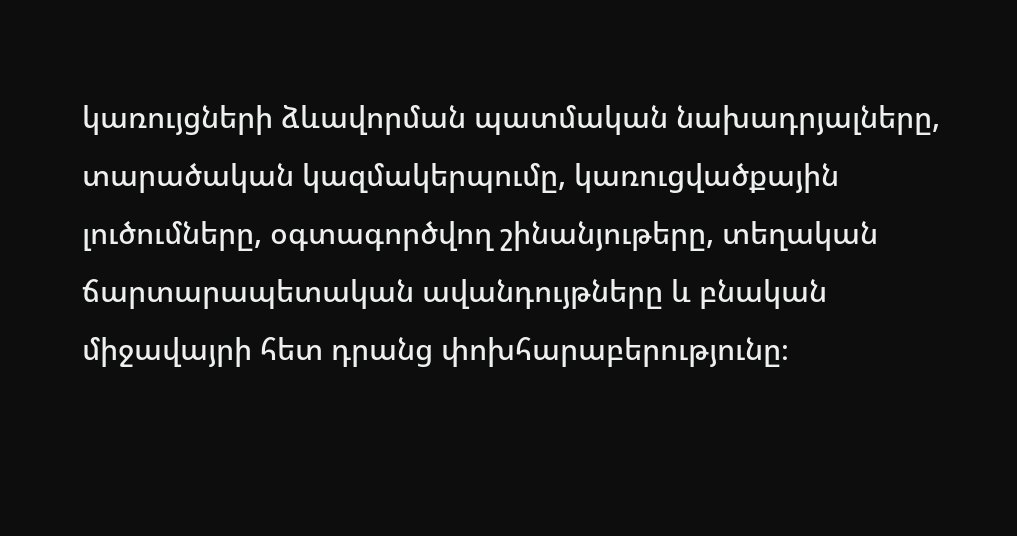կառույցների ձևավորման պատմական նախադրյալները, տարածական կազմակերպումը, կառուցվածքային լուծումները, օգտագործվող շինանյութերը, տեղական ճարտարապետական ավանդույթները և բնական միջավայրի հետ դրանց փոխհարաբերությունը։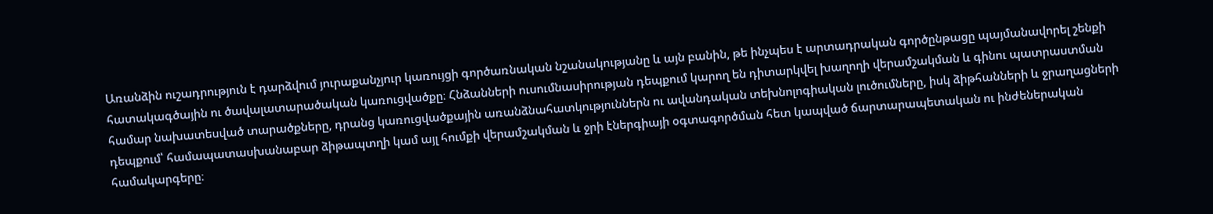Առանձին ուշադրություն է դարձվում յուրաքանչյուր կառույցի գործառնական նշանակությանը և այն բանին, թե ինչպես է արտադրական գործընթացը պայմանավորել շենքի հատակագծային ու ծավալատարածական կառուցվածքը։ Հնձանների ուսումնասիրության դեպքում կարող են դիտարկվել խաղողի վերամշակման և գինու պատրաստման համար նախատեսված տարածքները, դրանց կառուցվածքային առանձնահատկություններն ու ավանդական տեխնոլոգիական լուծումները, իսկ ձիթհանների և ջրաղացների դեպքում՝ համապատասխանաբար ձիթապտղի կամ այլ հումքի վերամշակման և ջրի էներգիայի օգտագործման հետ կապված ճարտարապետական ու ինժեներական համակարգերը։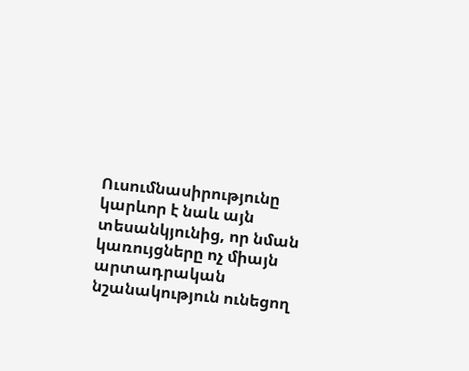Ուսումնասիրությունը կարևոր է նաև այն տեսանկյունից, որ նման կառույցները ոչ միայն արտադրական նշանակություն ունեցող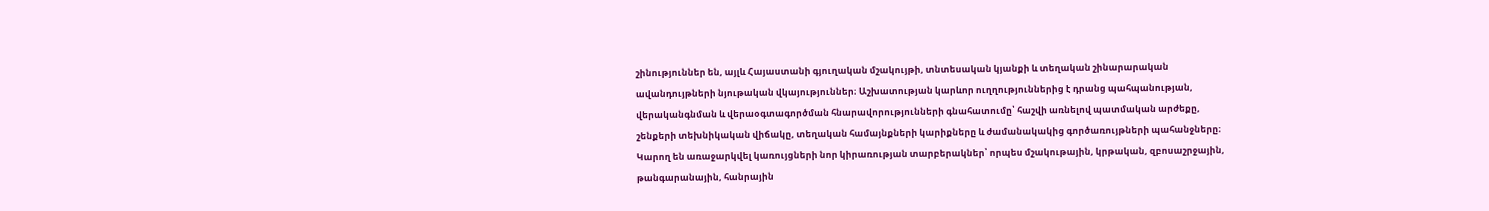շինություններ են, այլև Հայաստանի գյուղական մշակույթի, տնտեսական կյանքի և տեղական շինարարական ավանդույթների նյութական վկայություններ։ Աշխատության կարևոր ուղղություններից է դրանց պահպանության, վերականգնման և վերաօգտագործման հնարավորությունների գնահատումը՝ հաշվի առնելով պատմական արժեքը, շենքերի տեխնիկական վիճակը, տեղական համայնքների կարիքները և ժամանակակից գործառույթների պահանջները։ Կարող են առաջարկվել կառույցների նոր կիրառության տարբերակներ՝ որպես մշակութային, կրթական, զբոսաշրջային, թանգարանային, հանրային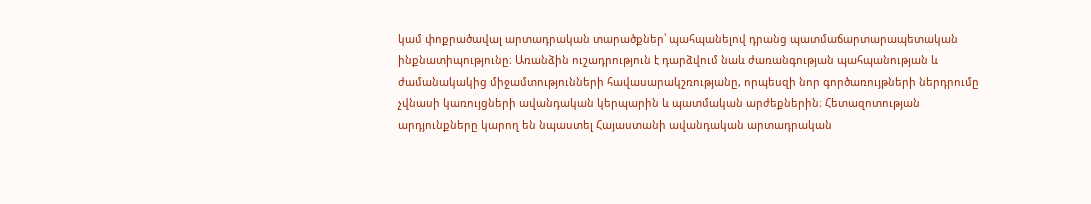կամ փոքրածավալ արտադրական տարածքներ՝ պահպանելով դրանց պատմաճարտարապետական ինքնատիպությունը։ Առանձին ուշադրություն է դարձվում նաև ժառանգության պահպանության և ժամանակակից միջամտությունների հավասարակշռությանը, որպեսզի նոր գործառույթների ներդրումը չվնասի կառույցների ավանդական կերպարին և պատմական արժեքներին։ Հետազոտության արդյունքները կարող են նպաստել Հայաստանի ավանդական արտադրական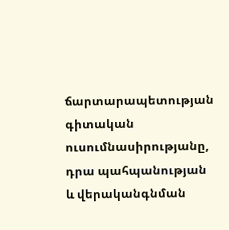ճարտարապետության գիտական ուսումնասիրությանը, դրա պահպանության և վերականգնման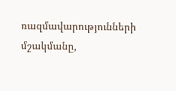ռազմավարությունների մշակմանը,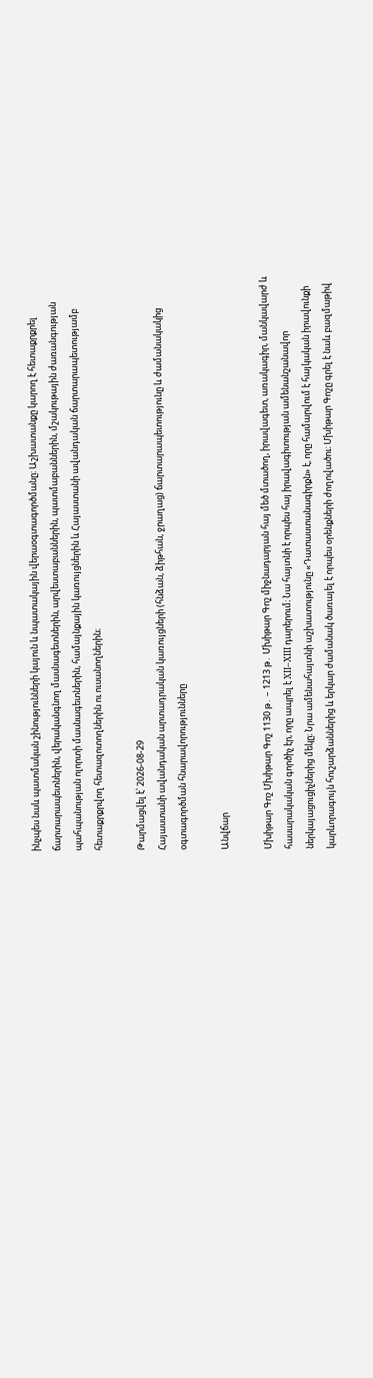ինչպես նաև պատմական շինությունների կայուն և նպատակային վերաօգտագործմանը։ Աշխատանքը կարող է հետաքրքրել ճարտարապետներին, վերականգնող մասնագետներին, արվեստաբաններին, պատմաբաններին, մշակութային ժառանգության պահպանության ոլորտի մասնագետներին, համայնքային կառույցներին և Հայաստանի ավանդական ճարտարապետությամբ հետաքրքրվող հետազոտողներին ու ուսանողներին։

Թարմացվել է՝ 2026-08-29
Հայաստանի ավանդական արտադրական կառույցների (հնձան, ձիթհան, ջրաղաց) ճարտարապետությունը և ժամանակակից օգտագործման հնարավորությունները

Անվճար

Մխիթար Գոշ Մխիթար Գոշ 1130 թ․ – 1213 թ․ Մխիթար Գոշ միջնադարյան հայ մեծ մտածող, իրավագետ, առակագիր, մանկավարժ և հասարակական գործիչ էր, որը ապրել է XII–XIII դարերում։ Նա հայտնի է որպես հայ իրավագիտության ամենանշանավոր ներկայացուցիչներից մեկը։ Նրա ամենահայտնի աշխատությունը «Դատաստանագիրքն» է, որը համարվում է հայկական իրավունքի կարևորագույն հուշարձաններից և երկար ժամանակ ծառայել է որպես օրենքների ժողովածու։ Մխիթար Գոշը գրել է նաև բազմաթիվ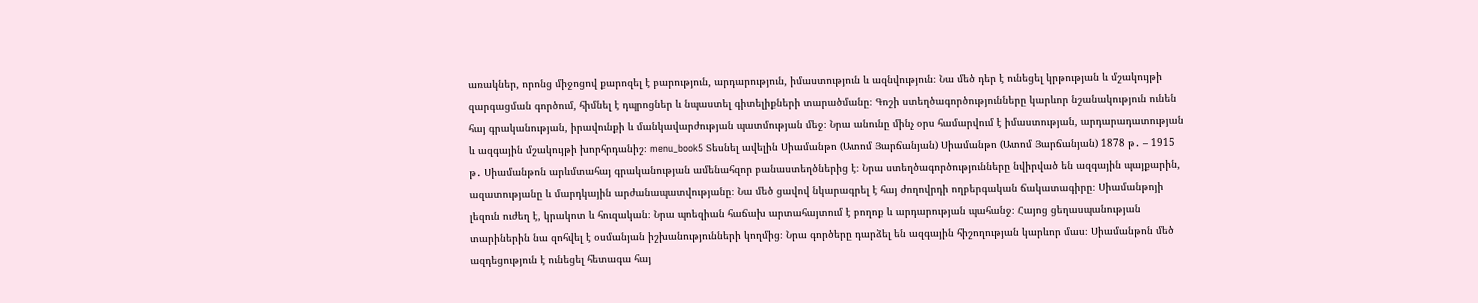առակներ, որոնց միջոցով քարոզել է բարություն, արդարություն, իմաստություն և ազնվություն։ Նա մեծ դեր է ունեցել կրթության և մշակույթի զարգացման գործում, հիմնել է դպրոցներ և նպաստել գիտելիքների տարածմանը։ Գոշի ստեղծագործությունները կարևոր նշանակություն ունեն հայ գրականության, իրավունքի և մանկավարժության պատմության մեջ։ Նրա անունը մինչ օրս համարվում է իմաստության, արդարադատության և ազգային մշակույթի խորհրդանիշ։ menu_book5 Տեսնել ավելին Սիամանթո (Ատոմ Յարճանյան) Սիամանթո (Ատոմ Յարճանյան) 1878 թ․ – 1915 թ․ Սիամանթոն արևմտահայ գրականության ամենահզոր բանաստեղծներից է։ Նրա ստեղծագործությունները նվիրված են ազգային պայքարին, ազատությանը և մարդկային արժանապատվությանը։ Նա մեծ ցավով նկարագրել է հայ ժողովրդի ողբերգական ճակատագիրը։ Սիամանթոյի լեզուն ուժեղ է, կրակոտ և հուզական։ Նրա պոեզիան հաճախ արտահայտում է բողոք և արդարության պահանջ։ Հայոց ցեղասպանության տարիներին նա զոհվել է օսմանյան իշխանությունների կողմից։ Նրա գործերը դարձել են ազգային հիշողության կարևոր մաս։ Սիամանթոն մեծ ազդեցություն է ունեցել հետագա հայ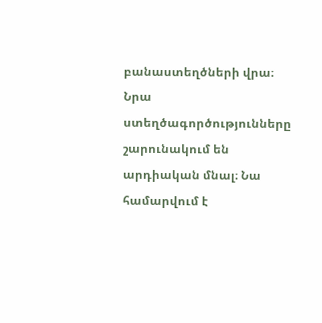բանաստեղծների վրա։ Նրա ստեղծագործությունները շարունակում են արդիական մնալ։ Նա համարվում է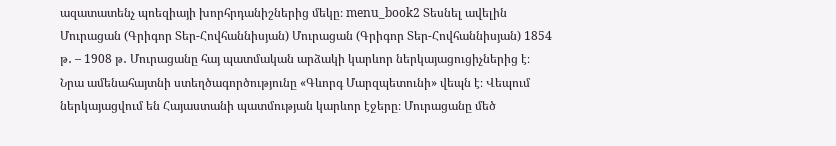ազատատենչ պոեզիայի խորհրդանիշներից մեկը։ menu_book2 Տեսնել ավելին Մուրացան (Գրիգոր Տեր-Հովհաննիսյան) Մուրացան (Գրիգոր Տեր-Հովհաննիսյան) 1854 թ․ – 1908 թ․ Մուրացանը հայ պատմական արձակի կարևոր ներկայացուցիչներից է։ Նրա ամենահայտնի ստեղծագործությունը «Գևորգ Մարզպետունի» վեպն է։ Վեպում ներկայացվում են Հայաստանի պատմության կարևոր էջերը։ Մուրացանը մեծ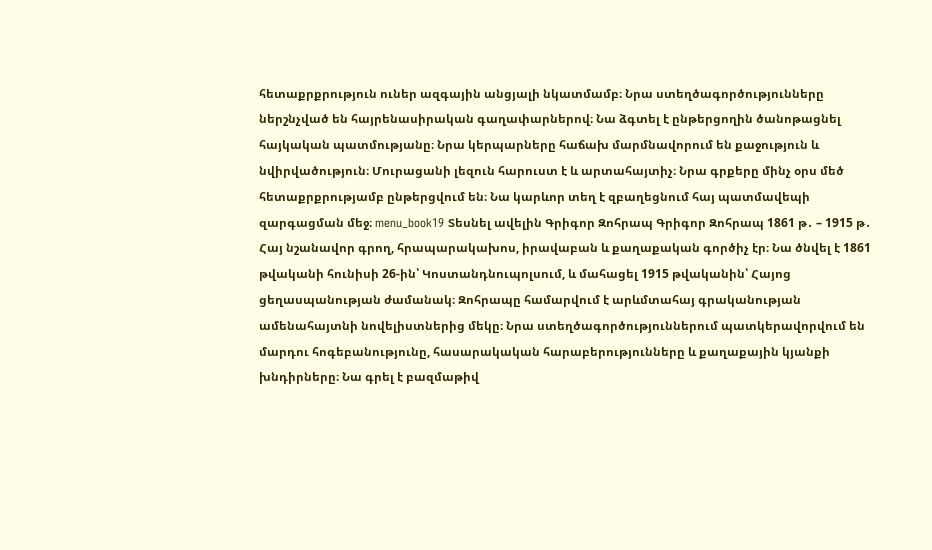հետաքրքրություն ուներ ազգային անցյալի նկատմամբ։ Նրա ստեղծագործությունները ներշնչված են հայրենասիրական գաղափարներով։ Նա ձգտել է ընթերցողին ծանոթացնել հայկական պատմությանը։ Նրա կերպարները հաճախ մարմնավորում են քաջություն և նվիրվածություն։ Մուրացանի լեզուն հարուստ է և արտահայտիչ։ Նրա գրքերը մինչ օրս մեծ հետաքրքրությամբ ընթերցվում են։ Նա կարևոր տեղ է զբաղեցնում հայ պատմավեպի զարգացման մեջ։ menu_book19 Տեսնել ավելին Գրիգոր Զոհրապ Գրիգոր Զոհրապ 1861 թ․ – 1915 թ․ Հայ նշանավոր գրող, հրապարակախոս, իրավաբան և քաղաքական գործիչ էր։ Նա ծնվել է 1861 թվականի հունիսի 26-ին՝ Կոստանդնուպոլսում, և մահացել 1915 թվականին՝ Հայոց ցեղասպանության ժամանակ։ Զոհրապը համարվում է արևմտահայ գրականության ամենահայտնի նովելիստներից մեկը։ Նրա ստեղծագործություններում պատկերավորվում են մարդու հոգեբանությունը, հասարակական հարաբերությունները և քաղաքային կյանքի խնդիրները։ Նա գրել է բազմաթիվ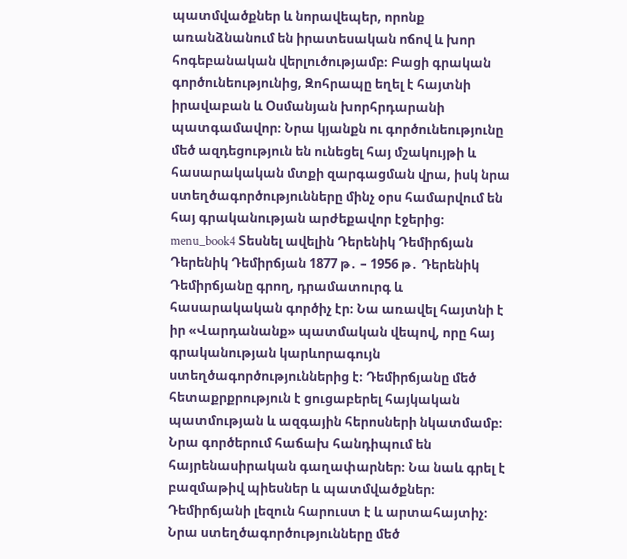պատմվածքներ և նորավեպեր, որոնք առանձնանում են իրատեսական ոճով և խոր հոգեբանական վերլուծությամբ։ Բացի գրական գործունեությունից, Զոհրապը եղել է հայտնի իրավաբան և Օսմանյան խորհրդարանի պատգամավոր։ Նրա կյանքն ու գործունեությունը մեծ ազդեցություն են ունեցել հայ մշակույթի և հասարակական մտքի զարգացման վրա, իսկ նրա ստեղծագործությունները մինչ օրս համարվում են հայ գրականության արժեքավոր էջերից։ menu_book4 Տեսնել ավելին Դերենիկ Դեմիրճյան Դերենիկ Դեմիրճյան 1877 թ․ – 1956 թ․ Դերենիկ Դեմիրճյանը գրող, դրամատուրգ և հասարակական գործիչ էր։ Նա առավել հայտնի է իր «Վարդանանք» պատմական վեպով, որը հայ գրականության կարևորագույն ստեղծագործություններից է։ Դեմիրճյանը մեծ հետաքրքրություն է ցուցաբերել հայկական պատմության և ազգային հերոսների նկատմամբ։ Նրա գործերում հաճախ հանդիպում են հայրենասիրական գաղափարներ։ Նա նաև գրել է բազմաթիվ պիեսներ և պատմվածքներ։ Դեմիրճյանի լեզուն հարուստ է և արտահայտիչ։ Նրա ստեղծագործությունները մեծ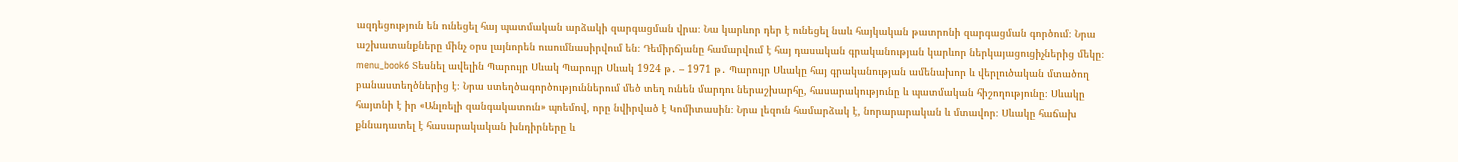ազդեցություն են ունեցել հայ պատմական արձակի զարգացման վրա։ Նա կարևոր դեր է ունեցել նաև հայկական թատրոնի զարգացման գործում։ Նրա աշխատանքները մինչ օրս լայնորեն ուսումնասիրվում են։ Դեմիրճյանը համարվում է հայ դասական գրականության կարևոր ներկայացուցիչներից մեկը։ menu_book6 Տեսնել ավելին Պարույր Սևակ Պարույր Սևակ 1924 թ․ – 1971 թ․ Պարույր Սևակը հայ գրականության ամենախոր և վերլուծական մտածող բանաստեղծներից է։ Նրա ստեղծագործություններում մեծ տեղ ունեն մարդու ներաշխարհը, հասարակությունը և պատմական հիշողությունը։ Սևակը հայտնի է իր «Անլռելի զանգակատուն» պոեմով, որը նվիրված է Կոմիտասին։ Նրա լեզուն համարձակ է, նորարարական և մտավոր։ Սևակը հաճախ քննադատել է հասարակական խնդիրները և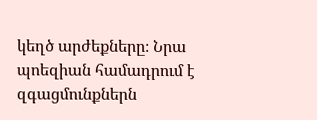կեղծ արժեքները։ Նրա պոեզիան համադրում է զգացմունքներն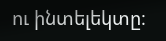ու ինտելեկտը։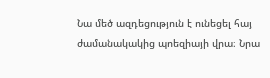Նա մեծ ազդեցություն է ունեցել հայ ժամանակակից պոեզիայի վրա։ Նրա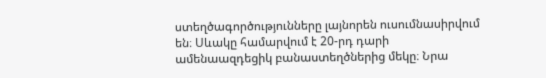ստեղծագործությունները լայնորեն ուսումնասիրվում են։ Սևակը համարվում է 20-րդ դարի ամենաազդեցիկ բանաստեղծներից մեկը։ Նրա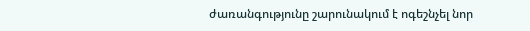ժառանգությունը շարունակում է ոգեշնչել նոր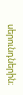սերունդներին։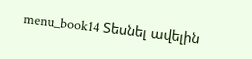menu_book14 Տեսնել ավելին